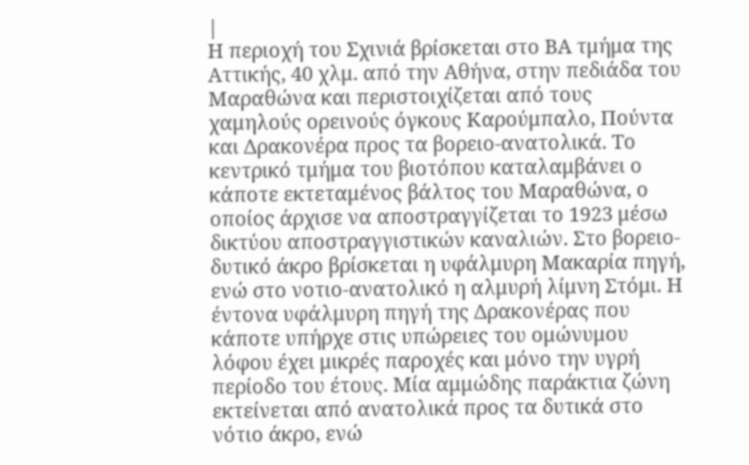|
Η περιοχή του Σχινιά βρίσκεται στο ΒΑ τμήμα της Αττικής, 40 χλμ. από την Αθήνα, στην πεδιάδα του Μαραθώνα και περιστοιχίζεται από τους χαμηλούς ορεινούς όγκους Καρούμπαλο, Πούντα και Δρακονέρα προς τα βορειο-ανατολικά. Το κεντρικό τμήμα του βιοτόπου καταλαμβάνει ο κάποτε εκτεταμένος βάλτος του Μαραθώνα, ο οποίος άρχισε να αποστραγγίζεται το 1923 μέσω δικτύου αποστραγγιστικών καναλιών. Στο βορειο-δυτικό άκρο βρίσκεται η υφάλμυρη Μακαρία πηγή, ενώ στο νοτιο-ανατολικό η αλμυρή λίμνη Στόμι. Η έντονα υφάλμυρη πηγή της Δρακονέρας που κάποτε υπήρχε στις υπώρειες του ομώνυμου λόφου έχει μικρές παροχές και μόνο την υγρή περίοδο του έτους. Μία αμμώδης παράκτια ζώνη εκτείνεται από ανατολικά προς τα δυτικά στο νότιο άκρο, ενώ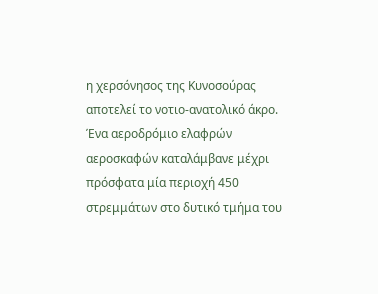η χερσόνησος της Κυνοσούρας αποτελεί το νοτιο-ανατολικό άκρο. Ένα αεροδρόμιο ελαφρών αεροσκαφών καταλάμβανε μέχρι πρόσφατα μία περιοχή 450 στρεμμάτων στο δυτικό τμήμα του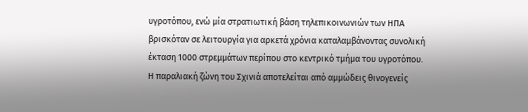υγροτόπου, ενώ μία στρατιωτική βάση τηλεπικοινωνιών των ΗΠΑ βρισκόταν σε λειτουργία για αρκετά χρόνια καταλαμβάνοντας συνολική έκταση 1000 στρεμμάτων περίπου στο κεντρικό τμήμα του υγροτόπου.
Η παραλιακή ζώνη του Σχινιά αποτελείται από αμμώδεις θινογενείς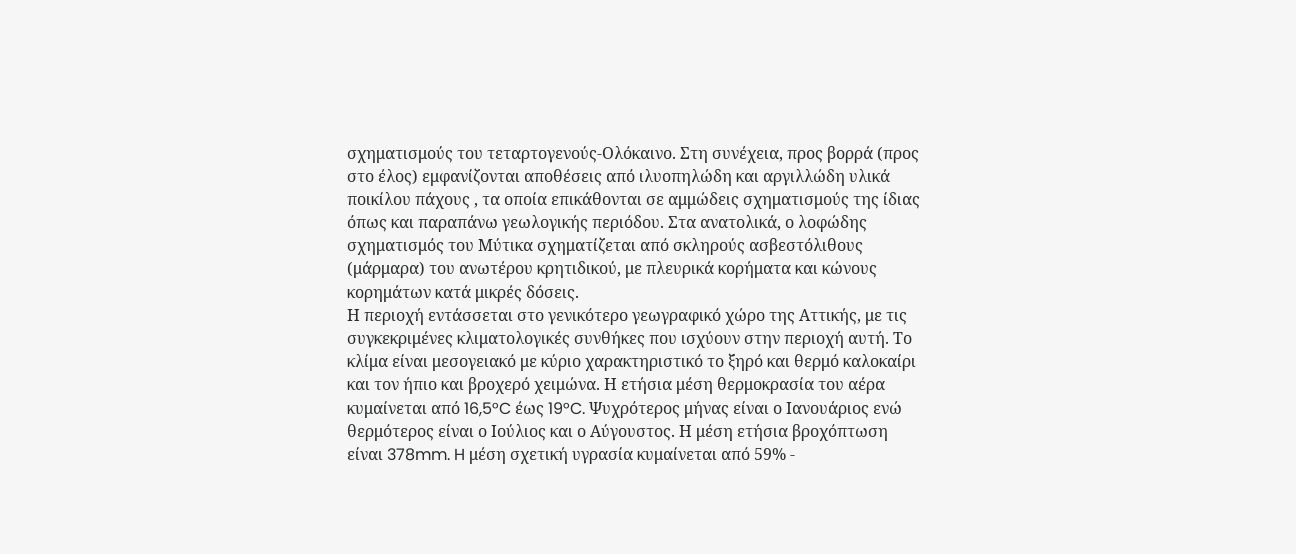σχηματισμούς του τεταρτογενούς-Ολόκαινο. Στη συνέχεια, προς βορρά (προς στο έλος) εμφανίζονται αποθέσεις από ιλυοπηλώδη και αργιλλώδη υλικά ποικίλου πάχους , τα οποία επικάθονται σε αμμώδεις σχηματισμούς της ίδιας όπως και παραπάνω γεωλογικής περιόδου. Στα ανατολικά, ο λοφώδης σχηματισμός του Μύτικα σχηματίζεται από σκληρούς ασβεστόλιθους (μάρμαρα) του ανωτέρου κρητιδικού, με πλευρικά κορήματα και κώνους κορημάτων κατά μικρές δόσεις.
Η περιοχή εντάσσεται στο γενικότερο γεωγραφικό χώρο της Αττικής, με τις συγκεκριμένες κλιματολογικές συνθήκες που ισχύουν στην περιοχή αυτή. Το κλίμα είναι μεσογειακό με κύριο χαρακτηριστικό το ξηρό και θερμό καλοκαίρι και τον ήπιο και βροχερό χειμώνα. Η ετήσια μέση θερμοκρασία του αέρα κυμαίνεται από 16,5°C έως 19°C. Ψυχρότερος μήνας είναι ο Ιανουάριος ενώ θερμότερος είναι ο Ιούλιος και ο Αύγουστος. Η μέση ετήσια βροχόπτωση είναι 378mm. H μέση σχετική υγρασία κυμαίνεται από 59% -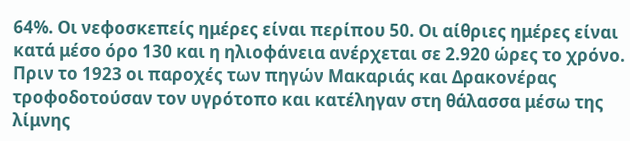64%. Οι νεφοσκεπείς ημέρες είναι περίπου 50. Οι αίθριες ημέρες είναι κατά μέσο όρο 130 και η ηλιοφάνεια ανέρχεται σε 2.920 ώρες το χρόνο.
Πριν το 1923 οι παροχές των πηγών Μακαριάς και Δρακονέρας τροφοδοτούσαν τον υγρότοπο και κατέληγαν στη θάλασσα μέσω της λίμνης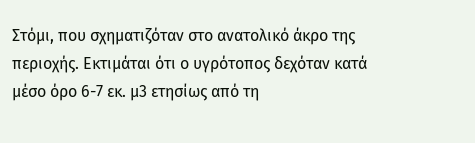Στόμι, που σχηματιζόταν στο ανατολικό άκρο της περιοχής. Εκτιμάται ότι ο υγρότοπος δεχόταν κατά μέσο όρο 6-7 εκ. μ3 ετησίως από τη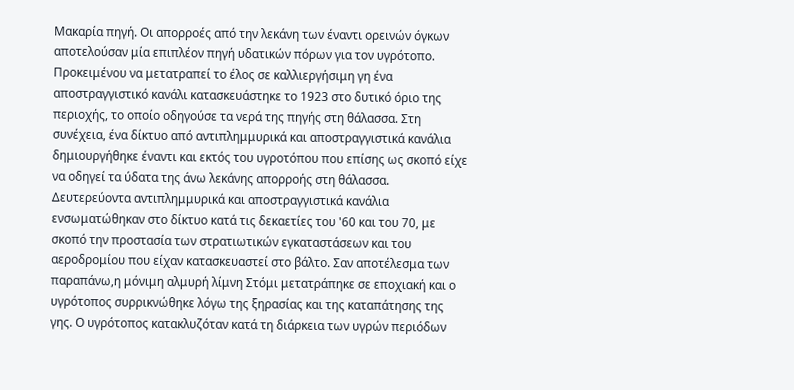Μακαρία πηγή. Οι απορροές από την λεκάνη των έναντι ορεινών όγκων αποτελούσαν μία επιπλέον πηγή υδατικών πόρων για τον υγρότοπο. Προκειμένου να μετατραπεί το έλος σε καλλιεργήσιμη γη ένα αποστραγγιστικό κανάλι κατασκευάστηκε το 1923 στο δυτικό όριο της περιοχής, το οποίο οδηγούσε τα νερά της πηγής στη θάλασσα. Στη συνέχεια, ένα δίκτυο από αντιπλημμυρικά και αποστραγγιστικά κανάλια δημιουργήθηκε έναντι και εκτός του υγροτόπου που επίσης ως σκοπό είχε να οδηγεί τα ύδατα της άνω λεκάνης απορροής στη θάλασσα. Δευτερεύοντα αντιπλημμυρικά και αποστραγγιστικά κανάλια ενσωματώθηκαν στο δίκτυο κατά τις δεκαετίες του '60 και του 70, με σκοπό την προστασία των στρατιωτικών εγκαταστάσεων και του αεροδρομίου που είχαν κατασκευαστεί στο βάλτο. Σαν αποτέλεσμα των παραπάνω,η μόνιμη αλμυρή λίμνη Στόμι μετατράπηκε σε εποχιακή και ο υγρότοπος συρρικνώθηκε λόγω της ξηρασίας και της καταπάτησης της γης. Ο υγρότοπος κατακλυζόταν κατά τη διάρκεια των υγρών περιόδων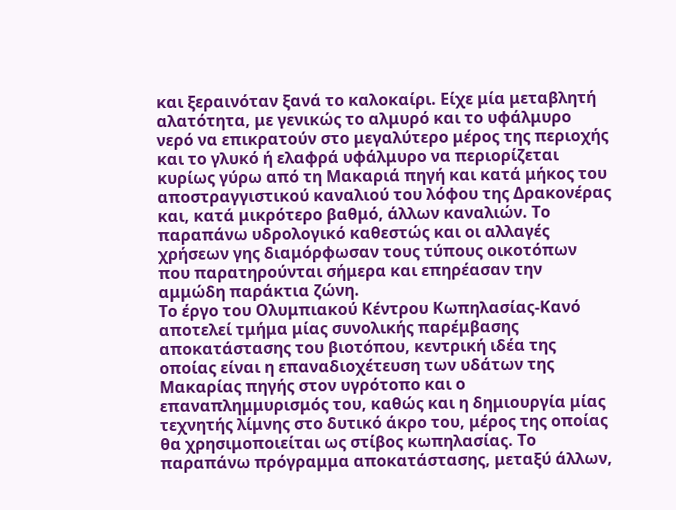και ξεραινόταν ξανά το καλοκαίρι. Είχε μία μεταβλητή αλατότητα, με γενικώς το αλμυρό και το υφάλμυρο νερό να επικρατούν στο μεγαλύτερο μέρος της περιοχής και το γλυκό ή ελαφρά υφάλμυρο να περιορίζεται κυρίως γύρω από τη Μακαριά πηγή και κατά μήκος του αποστραγγιστικού καναλιού του λόφου της Δρακονέρας και, κατά μικρότερο βαθμό, άλλων καναλιών. Το παραπάνω υδρολογικό καθεστώς και οι αλλαγές χρήσεων γης διαμόρφωσαν τους τύπους οικοτόπων που παρατηρούνται σήμερα και επηρέασαν την αμμώδη παράκτια ζώνη.
Το έργο του Ολυμπιακού Κέντρου Κωπηλασίας-Κανό αποτελεί τμήμα μίας συνολικής παρέμβασης αποκατάστασης του βιοτόπου, κεντρική ιδέα της οποίας είναι η επαναδιοχέτευση των υδάτων της Μακαρίας πηγής στον υγρότοπο και ο επαναπλημμυρισμός του, καθώς και η δημιουργία μίας τεχνητής λίμνης στο δυτικό άκρο του, μέρος της οποίας θα χρησιμοποιείται ως στίβος κωπηλασίας. Το παραπάνω πρόγραμμα αποκατάστασης, μεταξύ άλλων,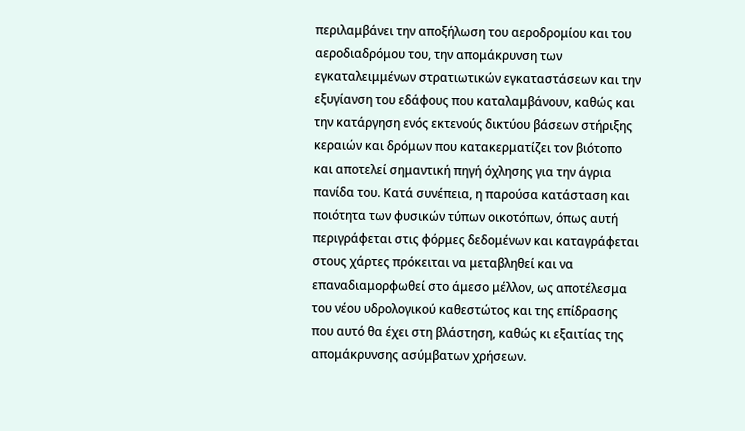περιλαμβάνει την αποξήλωση του αεροδρομίου και του αεροδιαδρόμου του, την απομάκρυνση των εγκαταλειμμένων στρατιωτικών εγκαταστάσεων και την εξυγίανση του εδάφους που καταλαμβάνουν, καθώς και την κατάργηση ενός εκτενούς δικτύου βάσεων στήριξης κεραιών και δρόμων που κατακερματίζει τον βιότοπο και αποτελεί σημαντική πηγή όχλησης για την άγρια πανίδα του. Κατά συνέπεια, η παρούσα κατάσταση και ποιότητα των φυσικών τύπων οικοτόπων, όπως αυτή περιγράφεται στις φόρμες δεδομένων και καταγράφεται στους χάρτες πρόκειται να μεταβληθεί και να επαναδιαμορφωθεί στο άμεσο μέλλον, ως αποτέλεσμα του νέου υδρολογικού καθεστώτος και της επίδρασης που αυτό θα έχει στη βλάστηση, καθώς κι εξαιτίας της απομάκρυνσης ασύμβατων χρήσεων.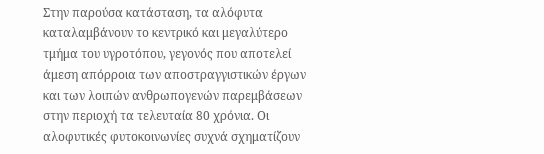Στην παρούσα κατάσταση, τα αλόφυτα καταλαμβάνουν το κεντρικό και μεγαλύτερο τμήμα του υγροτόπου, γεγονός που αποτελεί άμεση απόρροια των αποστραγγιστικών έργων και των λοιπών ανθρωπογενών παρεμβάσεων στην περιοχή τα τελευταία 80 χρόνια. Οι αλοφυτικές φυτοκοινωνίες συχνά σχηματίζουν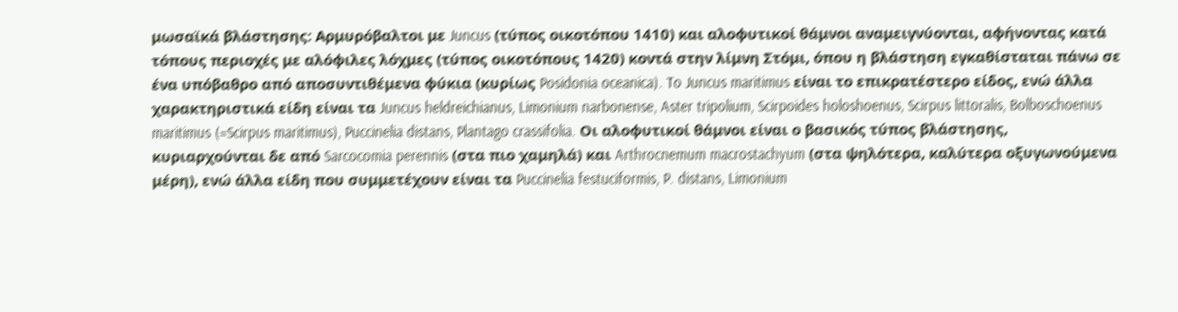μωσαϊκά βλάστησης: Αρμυρόβαλτοι με Juncus (τύπος οικοτόπου 1410) και αλοφυτικοί θάμνοι αναμειγνύονται, αφήνοντας κατά τόπους περιοχές με αλόφιλες λόχμες (τύπος οικοτόπους 1420) κοντά στην λίμνη Στόμι, όπου η βλάστηση εγκαθίσταται πάνω σε ένα υπόβαθρο από αποσυντιθέμενα φύκια (κυρίως Posidonia oceanica). To Juncus maritimus είναι το επικρατέστερο είδος, ενώ άλλα χαρακτηριστικά είδη είναι τα Juncus heldreichianus, Limonium narbonense, Aster tripolium, Scirpoides holoshoenus, Scirpus littoralis, Bolboschoenus maritimus (=Scirpus maritimus), Puccinelia distans, Plantago crassifolia. Oι αλοφυτικοί θάμνοι είναι ο βασικός τύπος βλάστησης, κυριαρχούνται δε από Sarcocomia perennis (στα πιο χαμηλά) και Arthrocnemum macrostachyum (στα ψηλότερα, καλύτερα οξυγωνούμενα μέρη), ενώ άλλα είδη που συμμετέχουν είναι τα Puccinelia festuciformis, P. distans, Limonium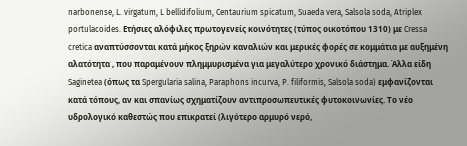narbonense, L. virgatum, L bellidifolium, Centaurium spicatum, Suaeda vera, Salsola soda, Atriplex portulacoides. Ετήσιες αλόφιλες πρωτογενείς κοινότητες (τύπος οικοτόπου 1310) με Cressa cretica αναπτύσσονται κατά μήκος ξηρών καναλιών και μερικές φορές σε κομμάτια με αυξημένη αλατότητα , που παραμένουν πλημμυρισμένα για μεγαλύτερο χρονικό διάστημα. Άλλα είδη Saginetea (όπως τα Spergularia salina, Paraphons incurva, P. filiformis, Salsola soda) εμφανίζονται κατά τόπους, αν και σπανίως σχηματίζουν αντιπροσωπευτικές φυτοκοινωνίες. Το νέο υδρολογικό καθεστώς που επικρατεί (λιγότερο αρμυρό νερό,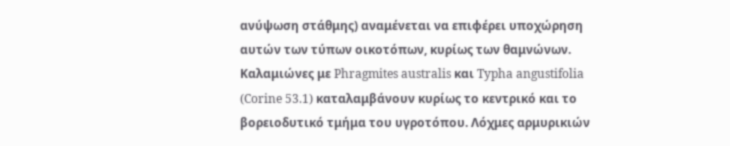ανύψωση στάθμης) αναμένεται να επιφέρει υποχώρηση αυτών των τύπων οικοτόπων, κυρίως των θαμνώνων.
Καλαμιώνες με Phragmites australis και Typha angustifolia (Corine 53.1) καταλαμβάνουν κυρίως το κεντρικό και το βορειοδυτικό τμήμα του υγροτόπου. Λόχμες αρμυρικιών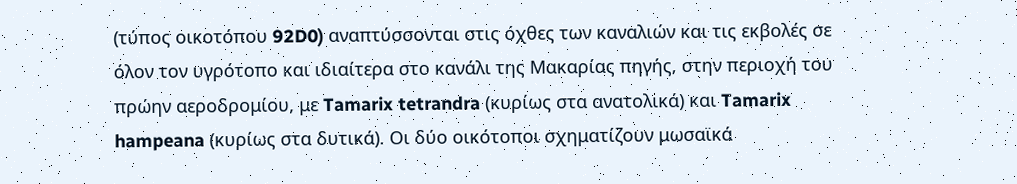(τύπος οικοτόπου 92D0) αναπτύσσονται στις όχθες των καναλιών και τις εκβολές σε όλον τον υγρότοπο και ιδιαίτερα στο κανάλι της Μακαρίας πηγής, στην περιοχή του πρώην αεροδρομίου, με Tamarix tetrandra (κυρίως στα ανατολικά) και Tamarix hampeana (κυρίως στα δυτικά). Οι δύο οικότοποι σχηματίζουν μωσαϊκά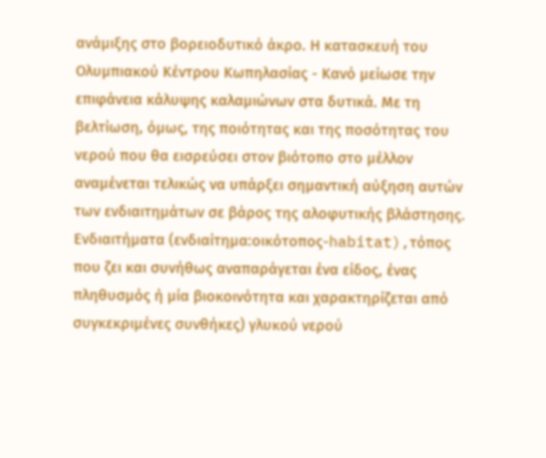ανάμιξης στο βορειοδυτικό άκρο. Η κατασκευή του Ολυμπιακού Κέντρου Κωπηλασίας - Κανό μείωσε την επιφάνεια κάλυψης καλαμιώνων στα δυτικά. Με τη βελτίωση, όμως, της ποιότητας και της ποσότητας του νερού που θα εισρεύσει στον βιότοπο στο μέλλον αναμένεται τελικώς να υπάρξει σημαντική αύξηση αυτών των ενδιαιτημάτων σε βάρος της αλοφυτικής βλάστησης.
Ενδιαιτήματα (ενδιαίτημα:οικότοπος-habitat),τόπος που ζει και συνήθως αναπαράγεται ένα είδος, ένας πληθυσμός ή μία βιοκοινότητα και χαρακτηρίζεται από συγκεκριμένες συνθήκες) γλυκού νερού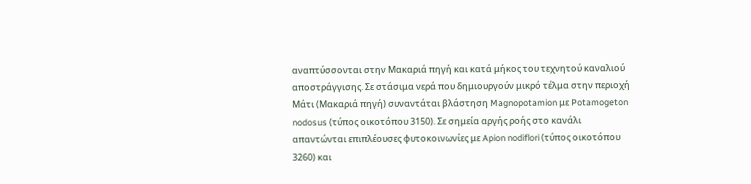αναπτύσσονται στην Μακαριά πηγή και κατά μήκος του τεχνητού καναλιού αποστράγγισης. Σε στάσιμα νερά που δημιουργούν μικρό τέλμα στην περιοχή Μάτι (Μακαριά πηγή) συναντάται βλάστηση Magnopotamion με Potamogeton nodosus (τύπος οικοτόπου 3150). Σε σημεία αργής ροής στο κανάλι απαντώνται επιπλέουσες φυτοκοινωνίες με Apion nodiflori (τύπος οικοτόπου 3260) και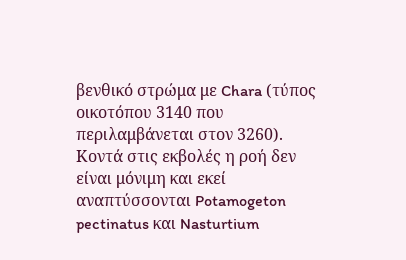βενθικό στρώμα με Chara (τύπος οικοτόπου 3140 που περιλαμβάνεται στον 3260). Κοντά στις εκβολές η ροή δεν είναι μόνιμη και εκεί αναπτύσσονται Potamogeton pectinatus και Nasturtium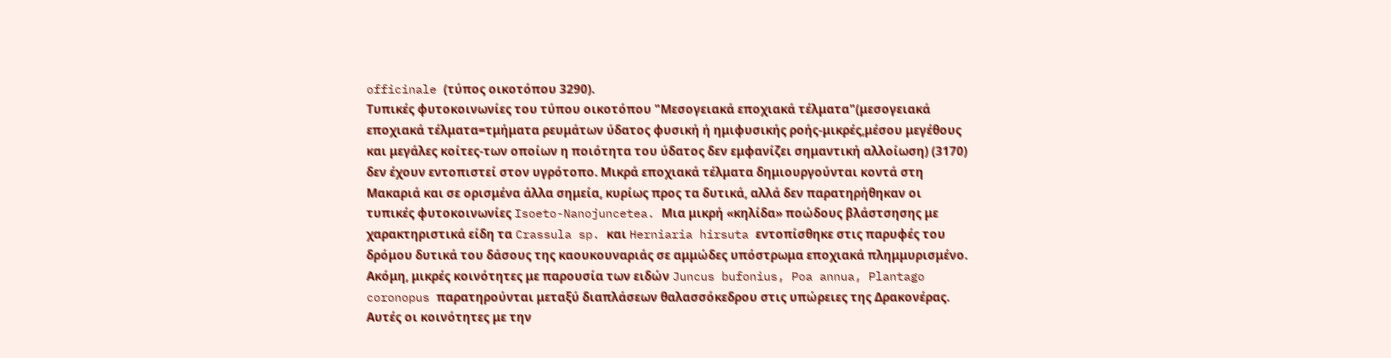officinale (τύπος οικοτόπου 3290).
Τυπικές φυτοκοινωνίες του τύπου οικοτόπου "Μεσογειακά εποχιακά τέλματα"(μεσογειακά εποχιακά τέλματα=τμήματα ρευμάτων ύδατος φυσική ή ημιφυσικής ροής-μικρές,μέσου μεγέθους και μεγάλες κοίτες-των οποίων η ποιότητα του ύδατος δεν εμφανίζει σημαντική αλλοίωση) (3170) δεν έχουν εντοπιστεί στον υγρότοπο. Μικρά εποχιακά τέλματα δημιουργούνται κοντά στη Μακαριά και σε ορισμένα άλλα σημεία, κυρίως προς τα δυτικά, αλλά δεν παρατηρήθηκαν οι τυπικές φυτοκοινωνίες Isoeto-Nanojuncetea. Μια μικρή «κηλίδα» ποώδους βλάστσησης με χαρακτηριστικά είδη τα Crassula sp. και Herniaria hirsuta εντοπίσθηκε στις παρυφές του δρόμου δυτικά του δάσους της καουκουναριάς σε αμμώδες υπόστρωμα εποχιακά πλημμυρισμένο. Ακόμη, μικρές κοινότητες με παρουσία των ειδών Juncus bufonius, Poa annua, Plantago coronopus παρατηρούνται μεταξύ διαπλάσεων θαλασσόκεδρου στις υπώρειες της Δρακονέρας. Αυτές οι κοινότητες με την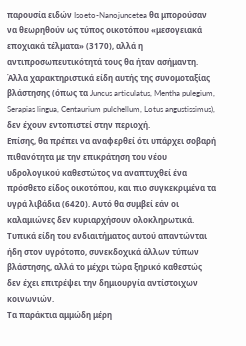παρουσία ειδών Isoeto-Nanojuncetea θα μπορούσαν να θεωρηθούν ως τύπος οικοτόπου «μεσογειακά εποχιακά τέλματα» (3170), αλλά η αντιπροσωπευτικότητά τους θα ήταν ασήμαντη. Άλλα χαρακτηριστικά είδη αυτής της συνομοταξίας βλάστησης (όπως τα Juncus articulatus, Mentha pulegium, Serapias lingua, Centaurium pulchellum, Lotus angustissimus), δεν έχουν εντοπιστεί στην περιοχή.
Επίσης, θα πρέπει να αναφερθεί ότι υπάρχει σοβαρή πιθανότητα με την επικράτηση του νέου υδρολογικού καθεστώτος να αναπτυχθεί ένα πρόσθετο είδος οικοτόπου, και πιο συγκεκριμένα τα υγρά λιβάδια (6420). Αυτό θα συμβεί εάν οι καλαμιώνες δεν κυριαρχήσουν ολοκληρωτικά. Τυπικά είδη του ενδιαιτήματος αυτού απαντώνται ήδη στον υγρότοπο, συνεκδοχικά άλλων τύπων βλάστησης, αλλά το μέχρι τώρα ξηρικό καθεστώς δεν έχει επιτρέψει την δημιουργία αντίστοιχων κοινωνιών.
Τα παράκτια αμμώδη μέρη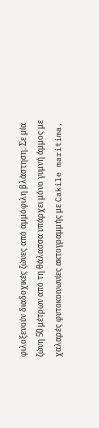φιλοξενούν διαδοχικές ζώνες από αμμόφιλη βλάστηση. Σε μία ζώνη 50 μέτρων από τη θάλασσα υπάρχει μόνο γυμνή άμμος με χαλαρές φυτοκοινωνίες ακτογραμμής με Cakile maritima,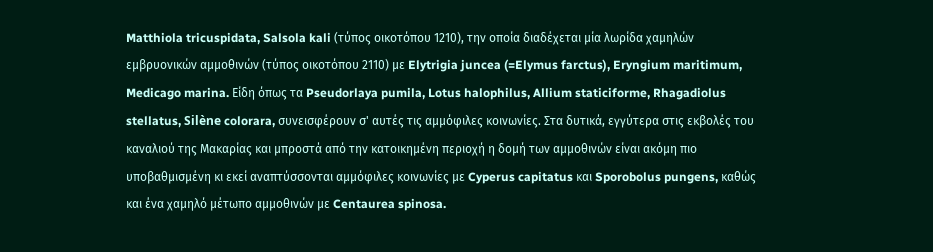Matthiola tricuspidata, Salsola kali (τύπος οικοτόπου 1210), την οποία διαδέχεται μία λωρίδα χαμηλών εμβρυονικών αμμοθινών (τύπος οικοτόπου 2110) με Elytrigia juncea (=Elymus farctus), Eryngium maritimum, Medicago marina. Είδη όπως τα Pseudorlaya pumila, Lotus halophilus, Allium staticiforme, Rhagadiolus stellatus, Silène colorara, συνεισφέρουν σ' αυτές τις αμμόφιλες κοινωνίες. Στα δυτικά, εγγύτερα στις εκβολές του καναλιού της Μακαρίας και μπροστά από την κατοικημένη περιοχή η δομή των αμμοθινών είναι ακόμη πιο υποβαθμισμένη κι εκεί αναπτύσσονται αμμόφιλες κοινωνίες με Cyperus capitatus και Sporobolus pungens, καθώς και ένα χαμηλό μέτωπο αμμοθινών με Centaurea spinosa.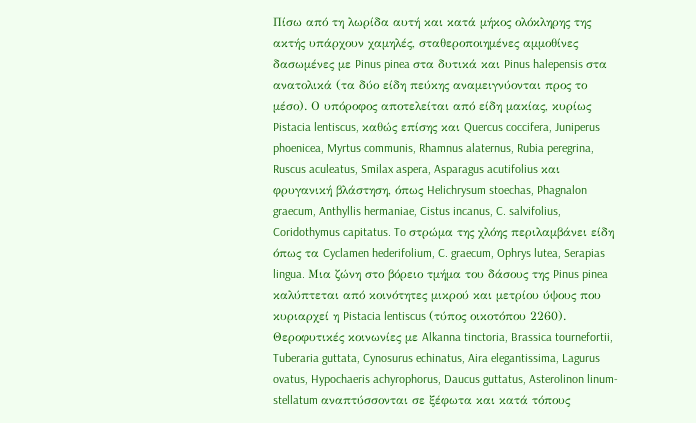Πίσω από τη λωρίδα αυτή και κατά μήκος ολόκληρης της ακτής υπάρχουν χαμηλές, σταθεροποιημένες αμμοθίνες δασωμένες με Pinus pinea στα δυτικά και Pinus halepensis στα ανατολικά (τα δύο είδη πεύκης αναμειγνύονται προς το μέσο). Ο υπόροφος αποτελείται από είδη μακίας, κυρίως Pistacia lentiscus, καθώς επίσης και Quercus coccifera, Juniperus phoenicea, Myrtus communis, Rhamnus alaternus, Rubia peregrina, Ruscus aculeatus, Smilax aspera, Asparagus acutifolius και φρυγανική βλάστηση, όπως Helichrysum stoechas, Phagnalon graecum, Anthyllis hermaniae, Cistus incanus, C. salvifolius, Coridothymus capitatus. To στρώμα της χλόης περιλαμβάνει είδη όπως τα Cyclamen hederifolium, C. graecum, Ophrys lutea, Serapias lingua. Μια ζώνη στο βόρειο τμήμα του δάσους της Pinus pinea καλύπτεται από κοινότητες μικρού και μετρίου ύψους που κυριαρχεί η Pistacia lentiscus (τύπος οικοτόπου 2260). Θεροφυτικές κοινωνίες με Alkanna tinctoria, Brassica tournefortii, Tuberaria guttata, Cynosurus echinatus, Aira elegantissima, Lagurus ovatus, Hypochaeris achyrophorus, Daucus guttatus, Asterolinon linum-stellatum αναπτύσσονται σε ξέφωτα και κατά τόπους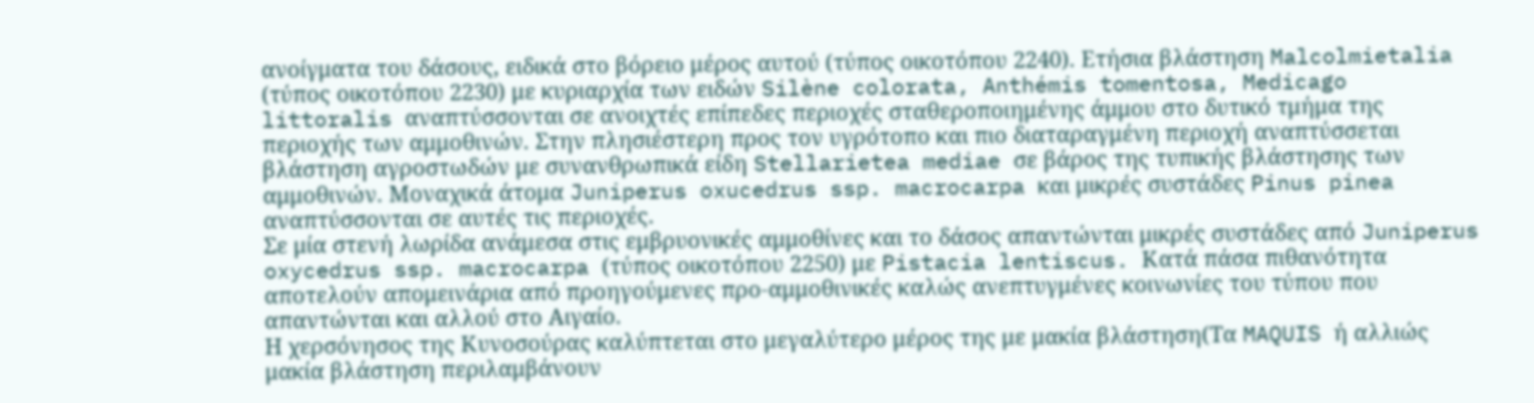ανοίγματα του δάσους, ειδικά στο βόρειο μέρος αυτού (τύπος οικοτόπου 2240). Ετήσια βλάστηση Malcolmietalia (τύπος οικοτόπου 2230) με κυριαρχία των ειδών Silène colorata, Anthémis tomentosa, Medicago littoralis αναπτύσσονται σε ανοιχτές επίπεδες περιοχές σταθεροποιημένης άμμου στο δυτικό τμήμα της περιοχής των αμμοθινών. Στην πλησιέστερη προς τον υγρότοπο και πιο διαταραγμένη περιοχή αναπτύσσεται βλάστηση αγροστωδών με συνανθρωπικά είδη Stellarietea mediae σε βάρος της τυπικής βλάστησης των αμμοθινών. Μοναχικά άτομα Juniperus oxucedrus ssp. macrocarpa και μικρές συστάδες Pinus pinea αναπτύσσονται σε αυτές τις περιοχές.
Σε μία στενή λωρίδα ανάμεσα στις εμβρυονικές αμμοθίνες και το δάσος απαντώνται μικρές συστάδες από Juniperus oxycedrus ssp. macrocarpa (τύπος οικοτόπου 2250) με Pistacia lentiscus. Κατά πάσα πιθανότητα αποτελούν απομεινάρια από προηγούμενες προ-αμμοθινικές καλώς ανεπτυγμένες κοινωνίες του τύπου που απαντώνται και αλλού στο Αιγαίο.
Η χερσόνησος της Κυνοσούρας καλύπτεται στο μεγαλύτερο μέρος της με μακία βλάστηση(Τα MAQUIS ή αλλιώς μακία βλάστηση περιλαμβάνουν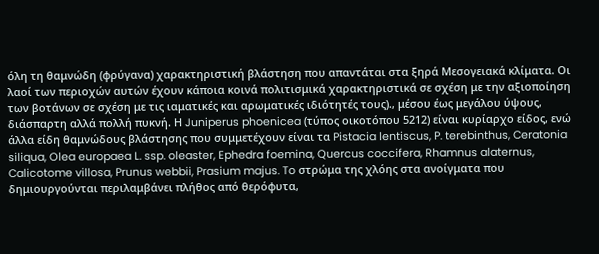όλη τη θαμνώδη (φρύγανα) χαρακτηριστική βλάστηση που απαντάται στα ξηρά Μεσογειακά κλίματα. Οι λαοί των περιοχών αυτών έχουν κάποια κοινά πολιτισμικά χαρακτηριστικά σε σχέση με την αξιοποίηση των βοτάνων σε σχέση με τις ιαματικές και αρωματικές ιδιότητές τους)., μέσου έως μεγάλου ύψους, διάσπαρτη αλλά πολλή πυκνή. Η Juniperus phoenicea (τύπος οικοτόπου 5212) είναι κυρίαρχο είδος, ενώ άλλα είδη θαμνώδους βλάστησης που συμμετέχουν είναι τα Pistacia lentiscus, P. terebinthus, Ceratonia siliqua, Olea europaea L. ssp. oleaster, Ephedra foemina, Quercus coccifera, Rhamnus alaternus, Calicotome villosa, Prunus webbii, Prasium majus. To στρώμα της χλόης στα ανοίγματα που δημιουργούνται περιλαμβάνει πλήθος από θερόφυτα,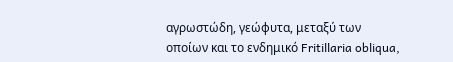αγρωστώδη, γεώφυτα, μεταξύ των οποίων και το ενδημικό Fritillaria obliqua,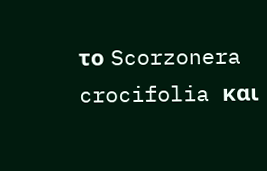το Scorzonera crocifolia και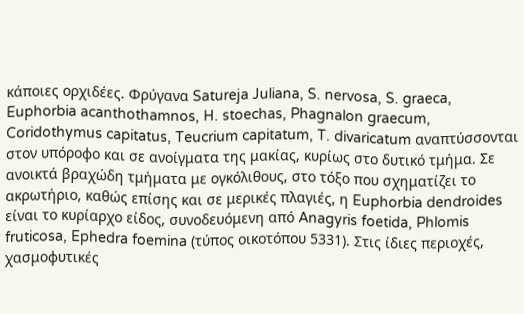κάποιες ορχιδέες. Φρύγανα Satureja Juliana, S. nervosa, S. graeca, Euphorbia acanthothamnos, H. stoechas, Phagnalon graecum, Coridothymus capitatus, Teucrium capitatum, T. divaricatum αναπτύσσονται στον υπόροφο και σε ανοίγματα της μακίας, κυρίως στο δυτικό τμήμα. Σε ανοικτά βραχώδη τμήματα με ογκόλιθους, στο τόξο που σχηματίζει το ακρωτήριο, καθώς επίσης και σε μερικές πλαγιές, η Euphorbia dendroides είναι το κυρίαρχο είδος, συνοδευόμενη από Anagyris foetida, Phlomis fruticosa, Ephedra foemina (τύπος οικοτόπου 5331). Στις ίδιες περιοχές, χασμοφυτικές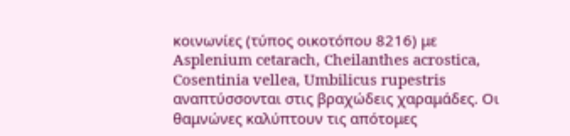κοινωνίες (τύπος οικοτόπου 8216) με Asplenium cetarach, Cheilanthes acrostica, Cosentinia vellea, Umbilicus rupestris αναπτύσσονται στις βραχώδεις χαραμάδες. Οι θαμνώνες καλύπτουν τις απότομες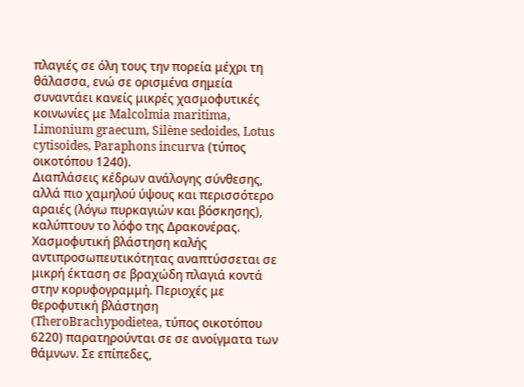πλαγιές σε όλη τους την πορεία μέχρι τη θάλασσα, ενώ σε ορισμένα σημεία συναντάει κανείς μικρές χασμοφυτικές κοινωνίες με Malcolmia maritima, Limonium graecum, Silène sedoides, Lotus cytisoides, Paraphons incurva (τύπος οικοτόπου 1240).
Διαπλάσεις κέδρων ανάλογης σύνθεσης, αλλά πιο χαμηλού ύψους και περισσότερο αραιές (λόγω πυρκαγιών και βόσκησης), καλύπτουν το λόφο της Δρακονέρας. Χασμοφυτική βλάστηση καλής αντιπροσωπευτικότητας αναπτύσσεται σε μικρή έκταση σε βραχώδη πλαγιά κοντά στην κορυφογραμμή. Περιοχές με θεροφυτική βλάστηση (TheroBrachypodietea, τύπος οικοτόπου 6220) παρατηρούνται σε σε ανοίγματα των θάμνων. Σε επίπεδες,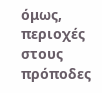όμως, περιοχές στους πρόποδες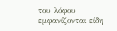του λόφου εμφανίζονται είδη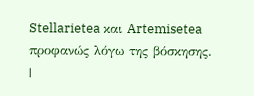Stellarietea και Artemisetea προφανώς λόγω της βόσκησης.
|